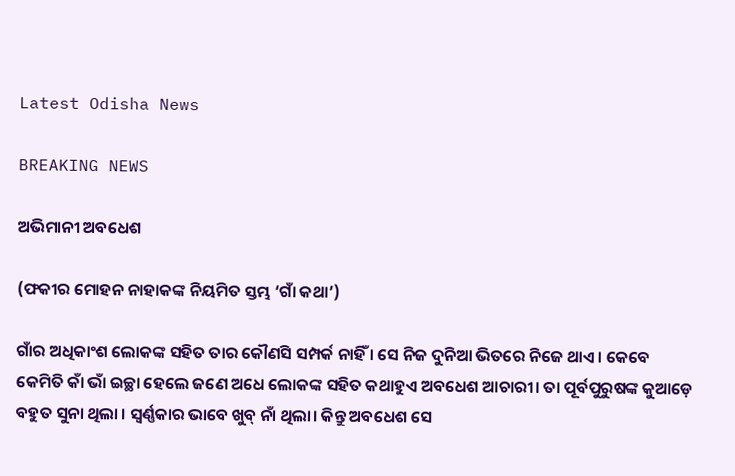Latest Odisha News

BREAKING NEWS

ଅଭିମାନୀ ଅବଧେଶ

(ଫକୀର ମୋହନ ନାହାକଙ୍କ ନିୟମିତ ସ୍ତମ୍ଭ ‘ଗାଁ କଥା’)

ଗାଁର ଅଧିକାଂଶ ଲୋକଙ୍କ ସହିତ ତାର କୌଣସି ସମ୍ପର୍କ ନାହିଁ । ସେ ନିଜ ଦୁନିଆ ଭିତରେ ନିଜେ ଥାଏ । କେବେ କେମିତି କାଁ ଭାଁ ଇଚ୍ଛା ହେଲେ ଜଣେ ଅଧେ ଲୋକଙ୍କ ସହିତ କଥାହୁଏ ଅବଧେଶ ଆଚାରୀ। ତା ପୂର୍ବପୁରୁଷଙ୍କ କୁଆଡ଼େ ବହୁତ ସୁନା ଥିଲା । ସ୍ୱର୍ଣ୍ଣକାର ଭାବେ ଖୁବ୍ ନାଁ ଥିଲା। କିନ୍ତୁ ଅବଧେଶ ସେ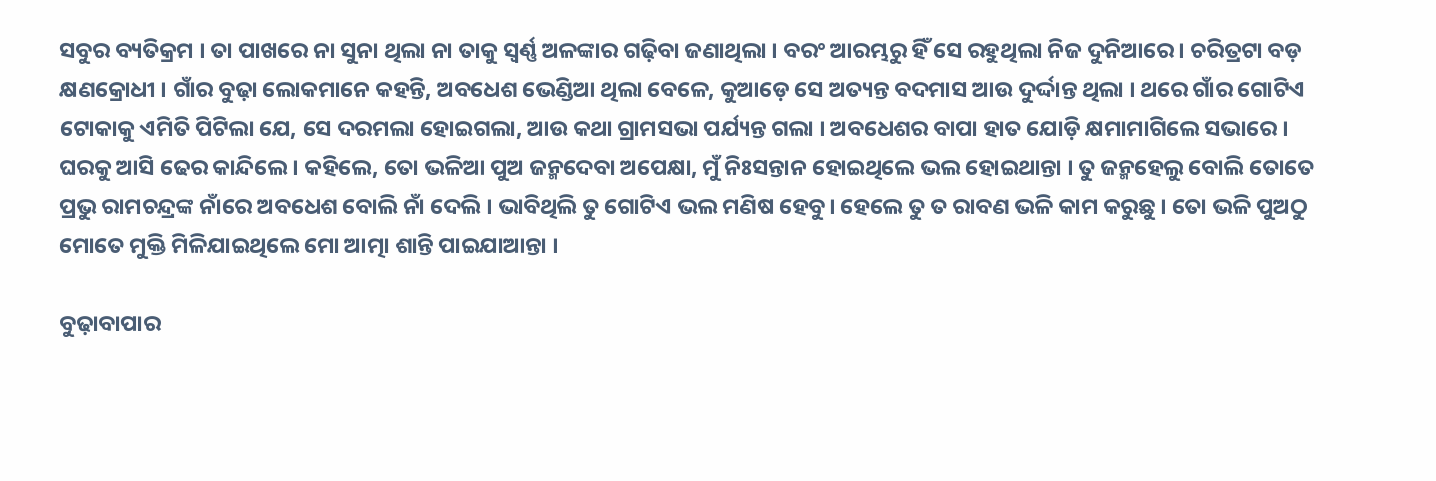ସବୁର ବ୍ୟତିକ୍ରମ । ତା ପାଖରେ ନା ସୁନା ଥିଲା ନା ତାକୁ ସ୍ୱର୍ଣ୍ଣ ଅଳଙ୍କାର ଗଢ଼ିବା ଜଣାଥିଲା । ବରଂ ଆରମ୍ଭରୁ ହିଁ ସେ ରହୁଥିଲା ନିଜ ଦୁନିଆରେ। ଚରିତ୍ରଟା ବଡ଼ କ୍ଷଣକ୍ରୋଧୀ । ଗାଁର ବୁଢ଼ା ଲୋକମାନେ କହନ୍ତି, ଅବଧେଶ ଭେଣ୍ଡିଆ ଥିଲା ବେଳେ, କୁଆଡ଼େ ସେ ଅତ୍ୟନ୍ତ ବଦମାସ ଆଉ ଦୁର୍ଦ୍ଦାନ୍ତ ଥିଲା । ଥରେ ଗାଁର ଗୋଟିଏ ଟୋକାକୁ ଏମିତି ପିଟିଲା ଯେ, ସେ ଦରମଲା ହୋଇଗଲା, ଆଉ କଥା ଗ୍ରାମସଭା ପର୍ଯ୍ୟନ୍ତ ଗଲା । ଅବଧେଶର ବାପା ହାତ ଯୋଡ଼ି କ୍ଷମାମାଗିଲେ ସଭାରେ । ଘରକୁ ଆସି ଢେର କାନ୍ଦିଲେ । କହିଲେ, ତୋ ଭଳିଆ ପୁଅ ଜନ୍ମଦେବା ଅପେକ୍ଷା, ମୁଁ ନିଃସନ୍ତାନ ହୋଇଥିଲେ ଭଲ ହୋଇଥାନ୍ତା । ତୁ ଜନ୍ମହେଲୁ ବୋଲି ତୋତେ ପ୍ରଭୁ ରାମଚନ୍ଦ୍ରଙ୍କ ନାଁରେ ଅବଧେଶ ବୋଲି ନାଁ ଦେଲି । ଭାବିଥିଲି ତୁ ଗୋଟିଏ ଭଲ ମଣିଷ ହେବୁ। ହେଲେ ତୁ ତ ରାବଣ ଭଳି କାମ କରୁଛୁ । ତୋ ଭଳି ପୁଅଠୁ ମୋତେ ମୁକ୍ତି ମିଳିଯାଇଥିଲେ ମୋ ଆତ୍ମା ଶାନ୍ତି ପାଇଯାଆନ୍ତା ।

ବୁଢ଼ାବାପାର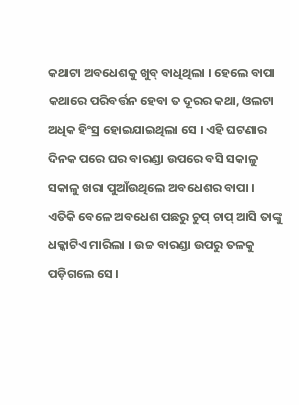କଥାଟା ଅବଧେଶକୁ ଖୁବ୍ ବାଧିଥିଲା । ହେଲେ ବାପା କଥାରେ ପରିବର୍ତ୍ତନ ହେବା ତ ଦୂରର କଥା, ଓଲଟା ଅଧିକ ହିଂସ୍ର ହୋଇଯାଇଥିଲା ସେ । ଏହି ଘଟଣାର ଦିନକ ପରେ ଘର ବାରଣ୍ଡା ଉପରେ ବସି ସକାଳୁ ସକାଳୁ ଖରା ପୁଆଁଉଥିଲେ ଅବଧେଶର ବାପା । ଏତିକି ବେଳେ ଅବଧେଶ ପଛରୁ ଚୁପ୍ ଚାପ୍ ଆସି ତାଙ୍କୁ ଧକ୍କାଟିଏ ମାରିଲା । ଉଚ୍ଚ ବାରଣ୍ଡା ଉପରୁ ତଳକୁ ପଡ଼ିଗଲେ ସେ ।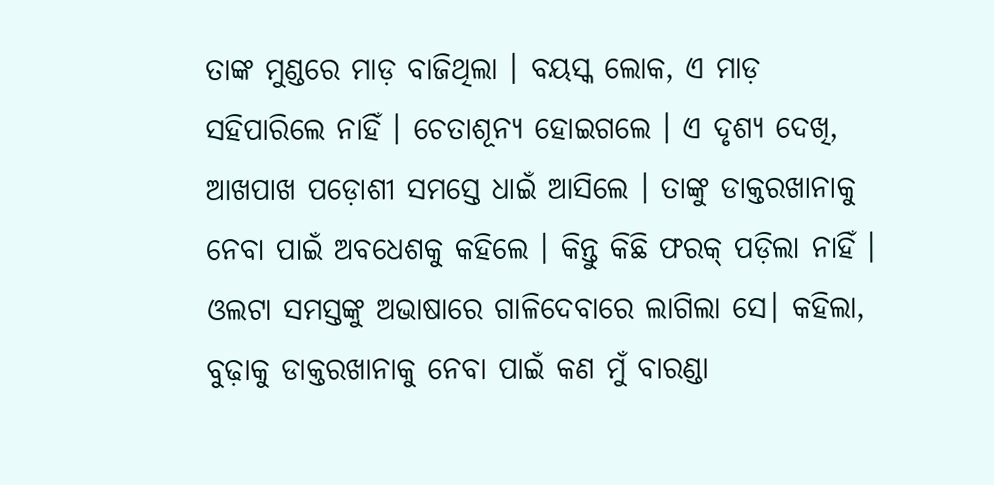ତାଙ୍କ ମୁଣ୍ଡରେ ମାଡ଼ ବାଜିଥିଲା । ବୟସ୍କ ଲୋକ, ଏ ମାଡ଼ ସହିପାରିଲେ ନାହିଁ । ଚେତାଶୂନ୍ୟ ହୋଇଗଲେ । ଏ ଦୃଶ୍ୟ ଦେଖି, ଆଖପାଖ ପଡ଼ୋଶୀ ସମସ୍ତେ ଧାଇଁ ଆସିଲେ । ତାଙ୍କୁ ଡାକ୍ତରଖାନାକୁ ନେବା ପାଇଁ ଅବଧେଶକୁ କହିଲେ । କିନ୍ତୁ କିଛି ଫରକ୍ ପଡ଼ିଲା ନାହିଁ । ଓଲଟା ସମସ୍ତଙ୍କୁ ଅଭାଷାରେ ଗାଳିଦେବାରେ ଲାଗିଲା ସେ। କହିଲା, ବୁଢ଼ାକୁ ଡାକ୍ତରଖାନାକୁ ନେବା ପାଇଁ କଣ ମୁଁ ବାରଣ୍ଡା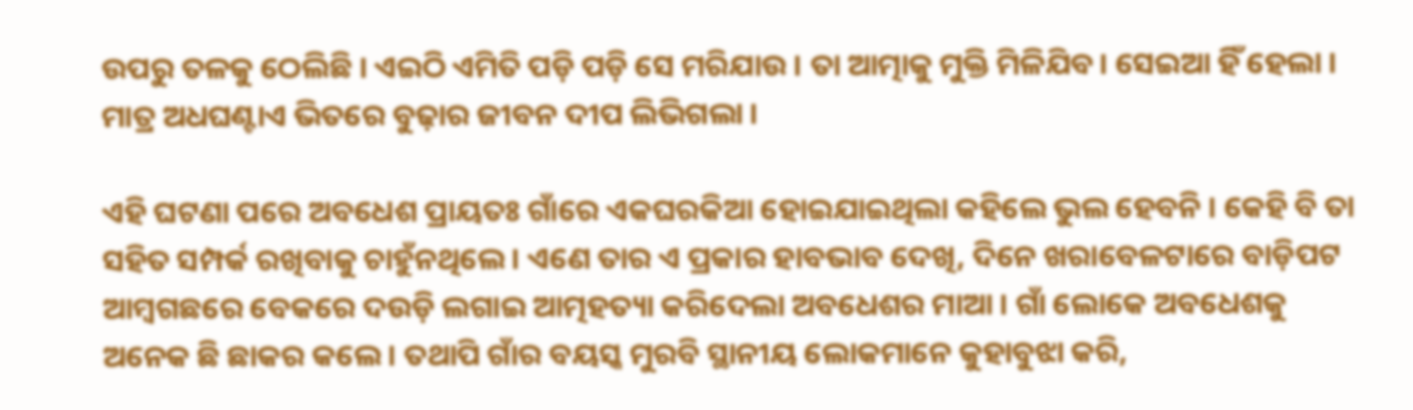ଉପରୁ ତଳକୁ ଠେଲିଛି । ଏଇଠି ଏମିତି ପଡ଼ି ପଡ଼ି ସେ ମରିଯାଉ । ତା ଆତ୍ମାକୁ ମୁକ୍ତି ମିଳିଯିବ। ସେଇଆ ହିଁ ହେଲା । ମାତ୍ର ଅଧଘଣ୍ଟାଏ ଭିତରେ ବୁଢ଼ାର ଜୀବନ ଦୀପ ଲିଭିଗଲା ।

ଏହି ଘଟଣା ପରେ ଅବଧେଶ ପ୍ରାୟତଃ ଗାଁରେ ଏକଘରକିଆ ହୋଇଯାଇଥିଲା କହିଲେ ଭୁଲ ହେବନି । କେହି ବି ତା ସହିତ ସମ୍ପର୍କ ରଖିବାକୁ ଚାହୁଁନଥିଲେ । ଏଣେ ତାର ଏ ପ୍ରକାର ହାବଭାବ ଦେଖି, ଦିନେ ଖରାବେଳଟାରେ ବାଡ଼ିପଟ ଆମ୍ୱଗଛରେ ବେକରେ ଦଉଡ଼ି ଲଗାଇ ଆତ୍ମହତ୍ୟା କରିଦେଲା ଅବଧେଶର ମାଆ । ଗାଁ ଲୋକେ ଅବଧେଶକୁ ଅନେକ ଛି ଛାକର କଲେ । ତଥାପି ଗାଁର ବୟସ୍କ ମୁରବି ସ୍ଥାନୀୟ ଲୋକମାନେ କୁହାବୁଝା କରି,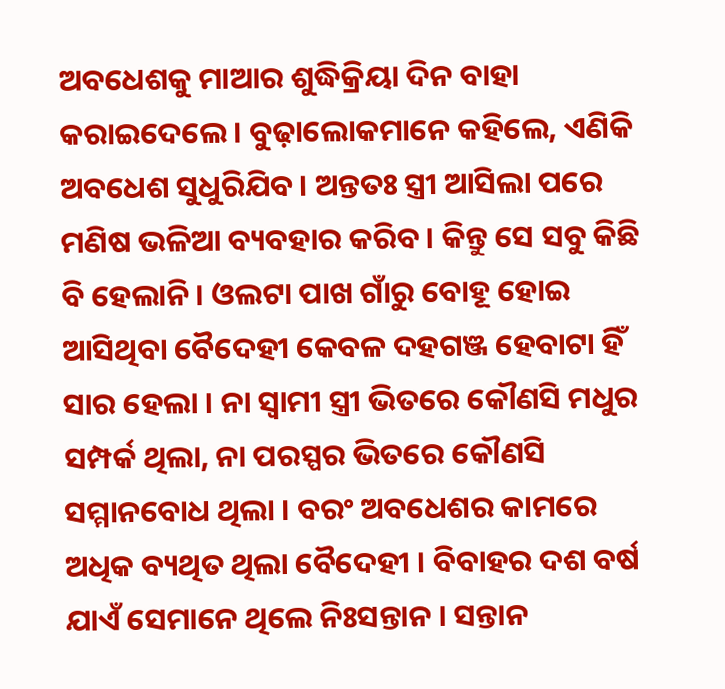ଅବଧେଶକୁ ମାଆର ଶୁଦ୍ଧିକ୍ରିୟା ଦିନ ବାହା କରାଇଦେଲେ । ବୁଢ଼ାଲୋକମାନେ କହିଲେ, ଏଣିକି ଅବଧେଶ ସୁଧୁରିଯିବ। ଅନ୍ତତଃ ସ୍ତ୍ରୀ ଆସିଲା ପରେ ମଣିଷ ଭଳିଆ ବ୍ୟବହାର କରିବ । କିନ୍ତୁ ସେ ସବୁ କିଛି ବି ହେଲାନି । ଓଲଟା ପାଖ ଗାଁରୁ ବୋହୂ ହୋଇ ଆସିଥିବା ବୈଦେହୀ କେବଳ ଦହଗଞ୍ଜ ହେବାଟା ହିଁ ସାର ହେଲା । ନା ସ୍ୱାମୀ ସ୍ତ୍ରୀ ଭିତରେ କୌଣସି ମଧୁର ସମ୍ପର୍କ ଥିଲା, ନା ପରସ୍ପର ଭିତରେ କୌଣସି ସମ୍ମାନବୋଧ ଥିଲା । ବରଂ ଅବଧେଶର କାମରେ ଅଧିକ ବ୍ୟଥିତ ଥିଲା ବୈଦେହୀ । ବିବାହର ଦଶ ବର୍ଷ ଯାଏଁ ସେମାନେ ଥିଲେ ନିଃସନ୍ତାନ । ସନ୍ତାନ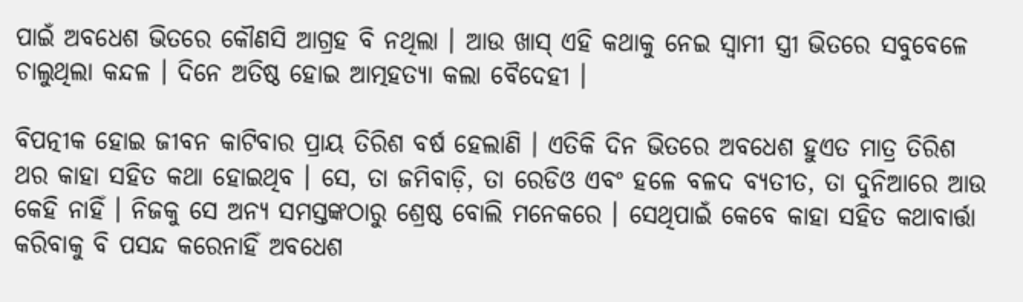ପାଇଁ ଅବଧେଶ ଭିତରେ କୌଣସି ଆଗ୍ରହ ବି ନଥିଲା । ଆଉ ଖାସ୍ ଏହି କଥାକୁ ନେଇ ସ୍ୱାମୀ ସ୍ତ୍ରୀ ଭିତରେ ସବୁବେଳେ ଚାଲୁଥିଲା କନ୍ଦଳ । ଦିନେ ଅତିଷ୍ଠ ହୋଇ ଆତ୍ମହତ୍ୟା କଲା ବୈଦେହୀ ।

ବିପତ୍ନୀକ ହୋଇ ଜୀବନ କାଟିବାର ପ୍ରାୟ ତିରିଶ ବର୍ଷ ହେଲାଣି । ଏତିକି ଦିନ ଭିତରେ ଅବଧେଶ ହୁଏତ ମାତ୍ର ତିରିଶ ଥର କାହା ସହିତ କଥା ହୋଇଥିବ । ସେ, ତା ଜମିବାଡ଼ି, ତା ରେଡିଓ ଏବଂ ହଳେ ବଳଦ ବ୍ୟତୀତ, ତା ଦୁନିଆରେ ଆଉ କେହି ନାହିଁ । ନିଜକୁ ସେ ଅନ୍ୟ ସମସ୍ତଙ୍କଠାରୁ ଶ୍ରେଷ୍ଠ ବୋଲି ମନେକରେ । ସେଥିପାଇଁ କେବେ କାହା ସହିତ କଥାବାର୍ତ୍ତା କରିବାକୁ ବି ପସନ୍ଦ କରେନାହିଁ ଅବଧେଶ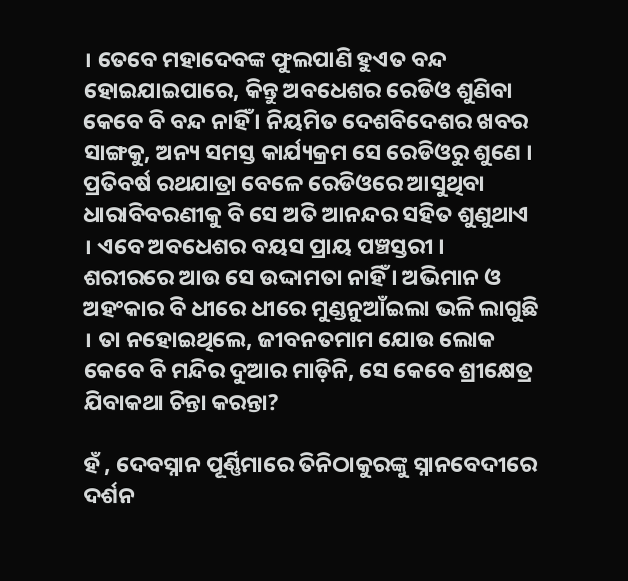। ତେବେ ମହାଦେବଙ୍କ ଫୁଲପାଣି ହୁଏତ ବନ୍ଦ ହୋଇଯାଇପାରେ, କିନ୍ତୁ ଅବଧେଶର ରେଡିଓ ଶୁଣିବା କେବେ ବି ବନ୍ଦ ନାହିଁ । ନିୟମିତ ଦେଶବିଦେଶର ଖବର ସାଙ୍ଗକୁ, ଅନ୍ୟ ସମସ୍ତ କାର୍ଯ୍ୟକ୍ରମ ସେ ରେଡିଓରୁ ଶୁଣେ । ପ୍ରତିବର୍ଷ ରଥଯାତ୍ରା ବେଳେ ରେଡିଓରେ ଆସୁଥିବା ଧାରାବିବରଣୀକୁ ବି ସେ ଅତି ଆନନ୍ଦର ସହିତ ଶୁଣୁଥାଏ । ଏବେ ଅବଧେଶର ବୟସ ପ୍ରାୟ ପଞ୍ଚସ୍ତରୀ । ଶରୀରରେ ଆଉ ସେ ଉଦ୍ଦାମତା ନାହିଁ । ଅଭିମାନ ଓ ଅହଂକାର ବି ଧୀରେ ଧୀରେ ମୁଣ୍ଡନୁଆଁଇଲା ଭଳି ଲାଗୁଛି । ତା ନହୋଇଥିଲେ, ଜୀବନତମାମ ଯୋଉ ଲୋକ କେବେ ବି ମନ୍ଦିର ଦୁଆର ମାଡ଼ିନି, ସେ କେବେ ଶ୍ରୀକ୍ଷେତ୍ର ଯିବାକଥା ଚିନ୍ତା କରନ୍ତା?

ହଁ , ଦେବସ୍ନାନ ପୂର୍ଣ୍ଣିମାରେ ତିନିଠାକୁରଙ୍କୁ ସ୍ନାନବେଦୀରେ ଦର୍ଶନ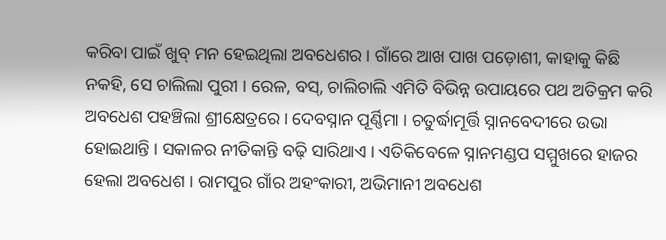କରିବା ପାଇଁ ଖୁବ୍ ମନ ହେଇଥିଲା ଅବଧେଶର । ଗାଁରେ ଆଖ ପାଖ ପଡ଼ୋଶୀ, କାହାକୁ କିଛି ନକହି, ସେ ଚାଲିଲା ପୁରୀ । ରେଳ, ବସ୍, ଚାଲିଚାଲି ଏମିତି ବିଭିନ୍ନ ଉପାୟରେ ପଥ ଅତିକ୍ରମ କରି ଅବଧେଶ ପହଞ୍ଚିଲା ଶ୍ରୀକ୍ଷେତ୍ରରେ । ଦେବସ୍ନାନ ପୂର୍ଣ୍ଣିମା । ଚତୁର୍ଦ୍ଧାମୂର୍ତ୍ତି ସ୍ନାନବେଦୀରେ ଉଭା ହୋଇଥାନ୍ତି । ସକାଳର ନୀତିକାନ୍ତି ବଢ଼ି ସାରିଥାଏ । ଏତିକିବେଳେ ସ୍ନାନମଣ୍ଡପ ସମ୍ମୁଖରେ ହାଜର ହେଲା ଅବଧେଶ । ରାମପୁର ଗାଁର ଅହଂକାରୀ, ଅଭିମାନୀ ଅବଧେଶ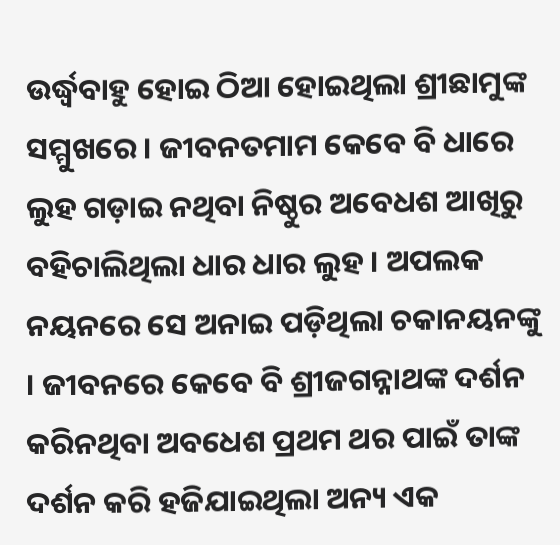ଉର୍ଦ୍ଧ୍ୱବାହୁ ହୋଇ ଠିଆ ହୋଇଥିଲା ଶ୍ରୀଛାମୁଙ୍କ ସମ୍ମୁଖରେ । ଜୀବନତମାମ କେବେ ବି ଧାରେ ଲୁହ ଗଡ଼ାଇ ନଥିବା ନିଷ୍ଠୁର ଅବେଧଶ ଆଖିରୁ ବହିଚାଲିଥିଲା ଧାର ଧାର ଲୁହ । ଅପଲକ ନୟନରେ ସେ ଅନାଇ ପଡ଼ିଥିଲା ଚକାନୟନଙ୍କୁ । ଜୀବନରେ କେବେ ବି ଶ୍ରୀଜଗନ୍ନାଥଙ୍କ ଦର୍ଶନ କରିନଥିବା ଅବଧେଶ ପ୍ରଥମ ଥର ପାଇଁ ତାଙ୍କ ଦର୍ଶନ କରି ହଜିଯାଇଥିଲା ଅନ୍ୟ ଏକ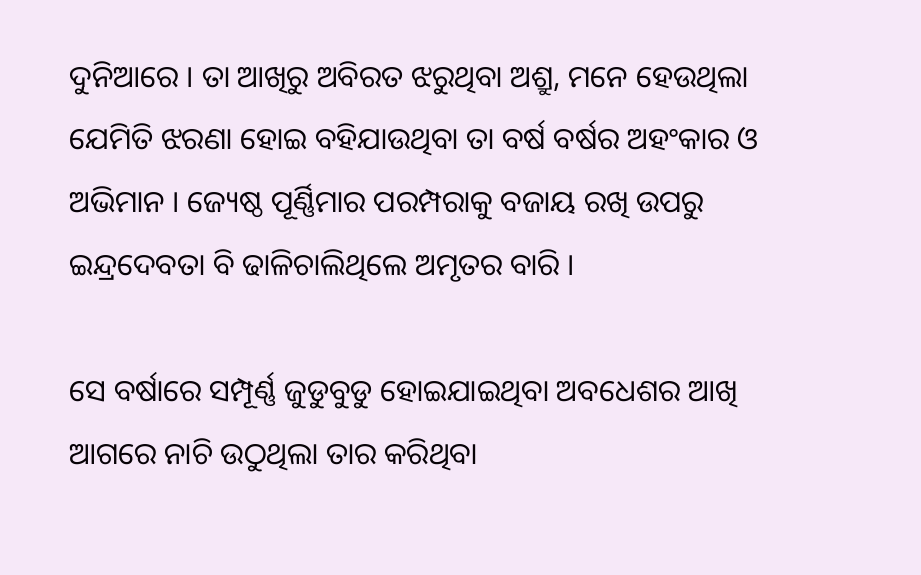ଦୁନିଆରେ । ତା ଆଖିରୁ ଅବିରତ ଝରୁଥିବା ଅଶ୍ରୁ, ମନେ ହେଉଥିଲା ଯେମିତି ଝରଣା ହୋଇ ବହିଯାଉଥିବା ତା ବର୍ଷ ବର୍ଷର ଅହଂକାର ଓ ଅଭିମାନ । ଜ୍ୟେଷ୍ଠ ପୂର୍ଣ୍ଣିମାର ପରମ୍ପରାକୁ ବଜାୟ ରଖି ଉପରୁ ଇନ୍ଦ୍ରଦେବତା ବି ଢାଳିଚାଲିଥିଲେ ଅମୃତର ବାରି ।

ସେ ବର୍ଷାରେ ସମ୍ପୂର୍ଣ୍ଣ ଜୁଡୁବୁଡୁ ହୋଇଯାଇଥିବା ଅବଧେଶର ଆଖି ଆଗରେ ନାଚି ଉଠୁଥିଲା ତାର କରିଥିବା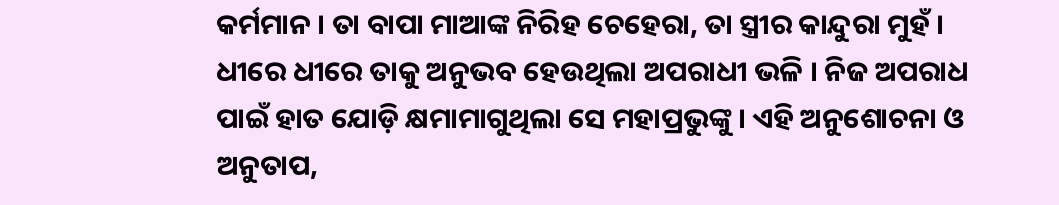କର୍ମମାନ । ତା ବାପା ମାଆଙ୍କ ନିରିହ ଚେହେରା, ତା ସ୍ତ୍ରୀର କାନ୍ଦୁରା ମୁହଁ । ଧୀରେ ଧୀରେ ତାକୁ ଅନୁଭବ ହେଉଥିଲା ଅପରାଧୀ ଭଳି । ନିଜ ଅପରାଧ ପାଇଁ ହାତ ଯୋଡ଼ି କ୍ଷମାମାଗୁଥିଲା ସେ ମହାପ୍ରଭୁଙ୍କୁ । ଏହି ଅନୁଶୋଚନା ଓ ଅନୁତାପ,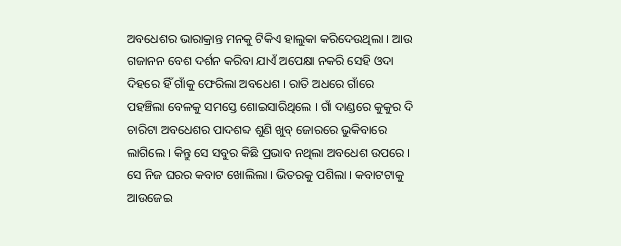ଅବଧେଶର ଭାରାକ୍ରାନ୍ତ ମନକୁ ଟିକିଏ ହାଲୁକା କରିଦେଉଥିଲା । ଆଉ ଗଜାନନ ବେଶ ଦର୍ଶନ କରିବା ଯାଏଁ ଅପେକ୍ଷା ନକରି ସେହି ଓଦା ଦିହରେ ହିଁ ଗାଁକୁ ଫେରିଲା ଅବଧେଶ । ରାତି ଅଧରେ ଗାଁରେ ପହଞ୍ଚିଲା ବେଳକୁ ସମସ୍ତେ ଶୋଇସାରିଥିଲେ । ଗାଁ ଦାଣ୍ଡରେ କୁକୁର ଦି ଚାରିଟା ଅବଧେଶର ପାଦଶବ୍ଦ ଶୁଣି ଖୁବ୍ ଜୋରରେ ଭୁକିବାରେ ଲାଗିଲେ । କିନ୍ତୁ ସେ ସବୁର କିଛି ପ୍ରଭାବ ନଥିଲା ଅବଧେଶ ଉପରେ । ସେ ନିଜ ଘରର କବାଟ ଖୋଲିଲା । ଭିତରକୁ ପଶିଲା । କବାଟଟାକୁ ଆଉଜେଇ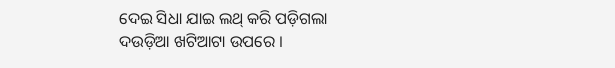ଦେଇ ସିଧା ଯାଇ ଲଥ୍ କରି ପଡ଼ିଗଲା ଦଉଡ଼ିଆ ଖଟିଆଟା ଉପରେ ।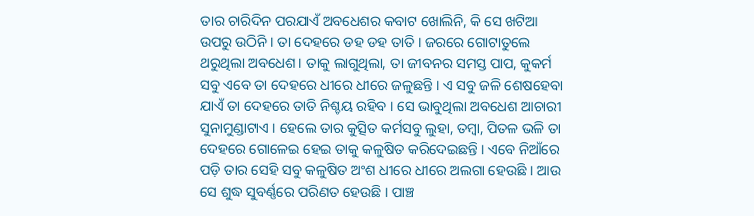ତାର ଚାରିଦିନ ପରଯାଏଁ ଅବଧେଶର କବାଟ ଖୋଲିନି, କି ସେ ଖଟିଆ ଉପରୁ ଉଠିନି । ତା ଦେହରେ ଡହ ଡହ ତାତି । ଜରରେ ଗୋଟାତୁଲେ ଥରୁଥିଲା ଅବଧେଶ। ତାକୁ ଲାଗୁଥିଲା, ତା ଜୀବନର ସମସ୍ତ ପାପ, କୁକର୍ମ ସବୁ ଏବେ ତା ଦେହରେ ଧୀରେ ଧୀରେ ଜଳୁଛନ୍ତି । ଏ ସବୁ ଜଳି ଶେଷହେବା ଯାଏଁ ତା ଦେହରେ ତାତି ନିଶ୍ଚୟ ରହିବ । ସେ ଭାବୁଥିଲା ଅବଧେଶ ଆଚାରୀ ସୁନାମୁଣ୍ଡାଟାଏ । ହେଲେ ତାର କୁତ୍ସିତ କର୍ମସବୁ ଲୁହା, ତମ୍ବା, ପିତଳ ଭଳି ତା ଦେହରେ ଗୋଳେଇ ହେଇ ତାକୁ କଳୁଷିତ କରିଦେଇଛନ୍ତି । ଏବେ ନିଆଁରେ ପଡ଼ି ତାର ସେହି ସବୁ କଳୁଷିତ ଅଂଶ ଧୀରେ ଧୀରେ ଅଲଗା ହେଉଛି । ଆଉ ସେ ଶୁଦ୍ଧ ସୁବର୍ଣ୍ଣରେ ପରିଣତ ହେଉଛି । ପାଞ୍ଚ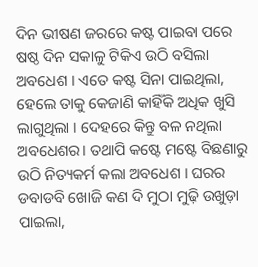ଦିନ ଭୀଷଣ ଜରରେ କଷ୍ଟ ପାଇବା ପରେ ଷଷ୍ଠ ଦିନ ସକାଳୁ ଟିକିଏ ଉଠି ବସିଲା ଅବଧେଶ । ଏତେ କଷ୍ଟ ସିନା ପାଇଥିଲା, ହେଲେ ତାକୁ କେଜାଣି କାହିଁକି ଅଧିକ ଖୁସି ଲାଗୁଥିଲା । ଦେହରେ କିନ୍ତୁ ବଳ ନଥିଲା ଅବଧେଶର। ତଥାପି କଷ୍ଟେ ମଷ୍ଟେ ବିଛଣାରୁ ଉଠି ନିତ୍ୟକର୍ମ କଲା ଅବଧେଶ । ଘରର ଡବାଡବି ଖୋଜି କଣ ଦି ମୁଠା ମୁଢ଼ି ଉଖୁଡ଼ା ପାଇଲା,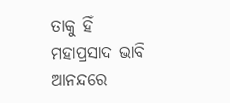ତାକୁ ହିଁ ମହାପ୍ରସାଦ ଭାବି ଆନନ୍ଦରେ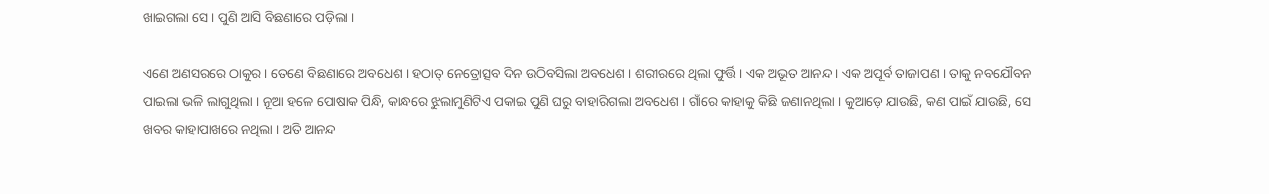ଖାଇଗଲା ସେ । ପୁଣି ଆସି ବିଛଣାରେ ପଡ଼ିଲା ।

ଏଣେ ଅଣସରରେ ଠାକୁର । ତେଣେ ବିଛଣାରେ ଅବଧେଶ । ହଠାତ୍ ନେତ୍ରୋତ୍ସବ ଦିନ ଉଠିବସିଲା ଅବଧେଶ । ଶରୀରରେ ଥିଲା ଫୁର୍ତ୍ତି । ଏକ ଅଭୂତ ଆନନ୍ଦ । ଏକ ଅପୂର୍ବ ତାଜାପଣ । ତାକୁ ନବଯୌବନ ପାଇଲା ଭଳି ଲାଗୁଥିଲା । ନୂଆ ହଳେ ପୋଷାକ ପିନ୍ଧି, କାନ୍ଧରେ ଝୁଲାମୁଣିଟିଏ ପକାଇ ପୁଣି ଘରୁ ବାହାରିଗଲା ଅବଧେଶ । ଗାଁରେ କାହାକୁ କିଛି ଜଣାନଥିଲା । କୁଆଡ଼େ ଯାଉଛି, କଣ ପାଇଁ ଯାଉଛି, ସେ ଖବର କାହାପାଖରେ ନଥିଲା । ଅତି ଆନନ୍ଦ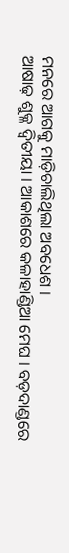ମନରେ ଆଗକୁ ମାଡ଼ିଚାଲିଥିଲା ଅବଧେଶ ।
ଆଷାଢ଼ ଶୁକ୍ଳ ଦ୍ୱିତୀୟା । ଆକାଶରେ କଳାହାଣ୍ଡିଆ ମେଘ । ବଡ଼ଦାଣ୍ଡରେ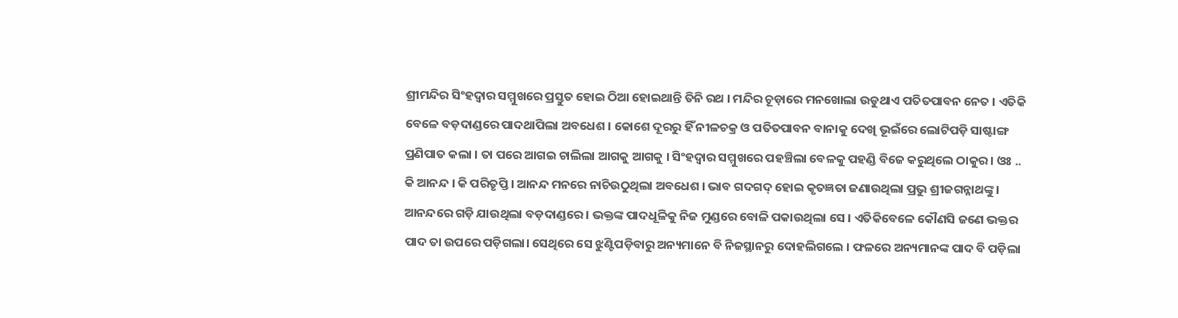ଶ୍ରୀମନ୍ଦିର ସିଂହଦ୍ୱାର ସମ୍ମୁଖରେ ପ୍ରସ୍ତୁତ ହୋଇ ଠିଆ ହୋଇଥାନ୍ତି ତିନି ରଥ । ମନ୍ଦିର ଚୂଡ଼ାରେ ମନଖୋଲା ଉଡୁଥାଏ ପତିତପାବନ ନେତ । ଏତିକି ବେଳେ ବଡ଼ଦାଣ୍ଡରେ ପାଦଥାପିଲା ଅବଧେଶ । କୋଶେ ଦୂରରୁ ହିଁ ନୀଳଚକ୍ର ଓ ପତିତପାବନ ବାନାକୁ ଦେଖି ଭୂଇଁରେ ଲୋଟିପଡ଼ି ସାଷ୍ଟାଙ୍ଗ ପ୍ରଣିପାତ କଲା । ତା ପରେ ଆଗଇ ଚାଲିଲା ଆଗକୁ ଆଗକୁ । ସିଂହଦ୍ୱାର ସମ୍ମୁଖରେ ପହଞ୍ଚିଲା ବେଳକୁ ପହଣ୍ଡି ବିଜେ କରୁଥିଲେ ଠାକୁର । ଓଃ .. କି ଆନନ୍ଦ । କି ପରିତୃପ୍ତି । ଆନନ୍ଦ ମନରେ ନାଚିଉଠୁଥିଲା ଅବଧେଶ । ଭାବ ଗଦଗଦ୍ ହୋଇ କୃତଜ୍ଞତା ଜଣାଉଥିଲା ପ୍ରଭୁ ଶ୍ରୀଜଗନ୍ନାଥଙ୍କୁ । ଆନନ୍ଦରେ ଗଡ଼ି ଯାଉଥିଲା ବଡ଼ଦାଣ୍ଡରେ । ଭକ୍ତଙ୍କ ପାଦଧୂଳିକୁ ନିଜ ମୁଣ୍ଡରେ ବୋଳି ପକାଉଥିଲା ସେ । ଏତିକିବେଳେ କୌଣସି ଜଣେ ଭକ୍ତର ପାଦ ତା ଉପରେ ପଡ଼ିଗଲା। ସେଥିରେ ସେ ଝୁଣ୍ଟିପଡ଼ିବାରୁ ଅନ୍ୟମାନେ ବି ନିଜସ୍ଥାନରୁ ଦୋହଲିଗଲେ । ଫଳରେ ଅନ୍ୟମାନଙ୍କ ପାଦ ବି ପଡ଼ିଲା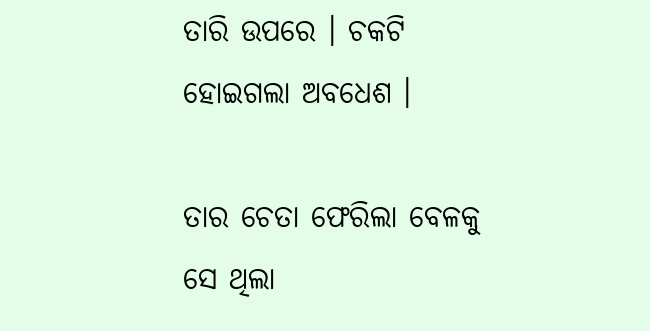ତାରି ଉପରେ । ଚକଟି ହୋଇଗଲା ଅବଧେଶ ।

ତାର ଚେତା ଫେରିଲା ବେଳକୁ ସେ ଥିଲା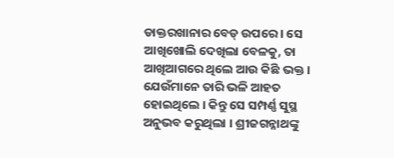ଡାକ୍ତରଖାନାର ବେଡ୍ ଉପରେ । ସେ ଆଖିଖୋଲି ଦେଖିଲା ବେଳକୁ, ତା ଆଖିଆଗରେ ଥିଲେ ଆଉ କିଛି ଭକ୍ତ । ଯେଉଁମାନେ ତାରି ଭଳି ଆହତ ହୋଇଥିଲେ । କିନ୍ତୁ ସେ ସମ୍ପର୍ଣ୍ଣ ସୁସ୍ଥ ଅନୁଭବ କରୁଥିଲା । ଶ୍ରୀଜଗନ୍ନାଥଙ୍କୁ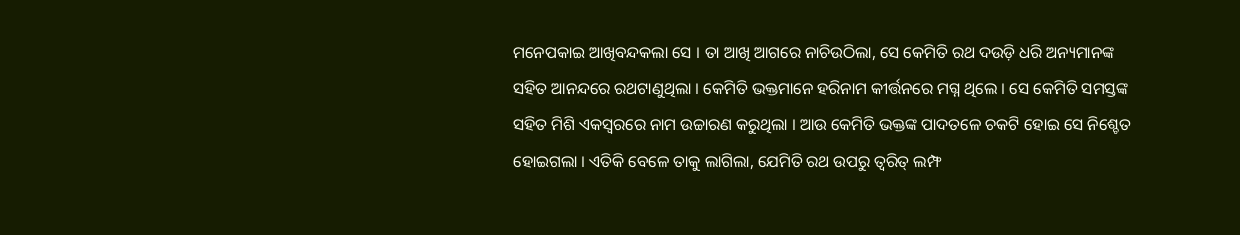ମନେପକାଇ ଆଖିବନ୍ଦକଲା ସେ । ତା ଆଖି ଆଗରେ ନାଚିଉଠିଲା, ସେ କେମିତି ରଥ ଦଉଡ଼ି ଧରି ଅନ୍ୟମାନଙ୍କ ସହିତ ଆନନ୍ଦରେ ରଥଟାଣୁଥିଲା । କେମିତି ଭକ୍ତମାନେ ହରିନାମ କୀର୍ତ୍ତନରେ ମଗ୍ନ ଥିଲେ । ସେ କେମିତି ସମସ୍ତଙ୍କ ସହିତ ମିଶି ଏକସ୍ୱରରେ ନାମ ଉଚ୍ଚାରଣ କରୁଥିଲା । ଆଉ କେମିତି ଭକ୍ତଙ୍କ ପାଦତଳେ ଚକଟି ହୋଇ ସେ ନିଶ୍ଚେତ ହୋଇଗଲା । ଏତିକି ବେଳେ ତାକୁ ଲାଗିଲା, ଯେମିତି ରଥ ଉପରୁ ତ୍ୱରିତ୍ ଲମ୍ଫ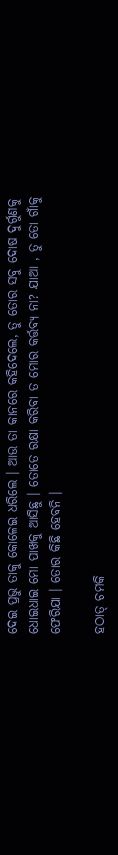ଦେଇ ପ୍ରଭୁ ତାକୁ କୋଳେଇ ଧରିଲେ । ଆଉ ତା କାନରେ କହିଦେଲେ, ତୁ ତୋର ସବୁ ଦୋଷ ଦୁର୍ଗୁଣକୁ ଧୋଇଧାଇ ମୋ ପାଖକୁ ଆସିଛୁ । ତୋତେ ରକ୍ଷା କରିବା ତ ମୋର କର୍ତ୍ତବ୍ୟ ନା? ଯାଆ , ତୁ ତୋ ଗାଁକୁ ଫେରିଯା । ତୋର କିଛି ହେବନି ।

ହଠାତ୍ ଚମକି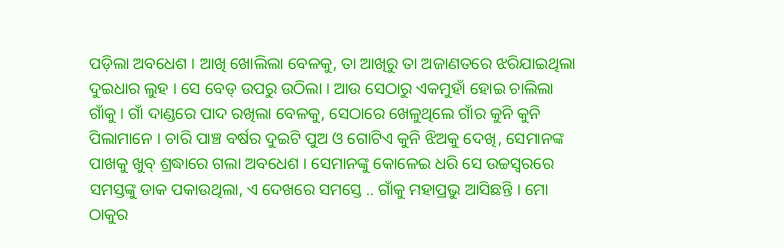ପଡ଼ିଲା ଅବଧେଶ । ଆଖି ଖୋଲିଲା ବେଳକୁ, ତା ଆଖିରୁ ତା ଅଜାଣତରେ ଝରିଯାଇଥିଲା ଦୁଇଧାର ଲୁହ । ସେ ବେଡ୍ ଉପରୁ ଉଠିଲା । ଆଉ ସେଠାରୁ ଏକମୁହାଁ ହୋଇ ଚାଲିଲା ଗାଁକୁ । ଗାଁ ଦାଣ୍ଡରେ ପାଦ ରଖିଲା ବେଳକୁ, ସେଠାରେ ଖେଳୁଥିଲେ ଗାଁର କୁନି କୁନି ପିଲାମାନେ । ଚାରି ପାଞ୍ଚ ବର୍ଷର ଦୁଇଟି ପୁଅ ଓ ଗୋଟିଏ କୁନି ଝିଅକୁ ଦେଖି, ସେମାନଙ୍କ ପାଖକୁ ଖୁବ୍ ଶ୍ରଦ୍ଧାରେ ଗଲା ଅବଧେଶ । ସେମାନଙ୍କୁ କୋଳେଇ ଧରି ସେ ଉଚ୍ଚସ୍ୱରରେ ସମସ୍ତଙ୍କୁ ଡାକ ପକାଉଥିଲା, ଏ ଦେଖରେ ସମସ୍ତେ .. ଗାଁକୁ ମହାପ୍ରଭୁ ଆସିଛନ୍ତି । ମୋ ଠାକୁର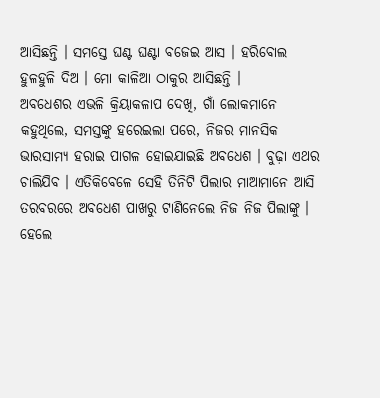ଆସିଛନ୍ତି । ସମସ୍ତେ ଘଣ୍ଟ ଘଣ୍ଟା ବଜେଇ ଆସ । ହରିବୋଲ ହୁଳହୁଳି ଦିଅ । ମୋ କାଳିଆ ଠାକୁର ଆସିଛନ୍ତି ।
ଅବଧେଶର ଏଭଳି କ୍ରିୟାକଳାପ ଦେଖି, ଗାଁ ଲୋକମାନେ କହୁଥିଲେ, ସମସ୍ତଙ୍କୁ ହରେଇଲା ପରେ, ନିଜର ମାନସିକ ଭାରସାମ୍ୟ ହରାଇ ପାଗଳ ହୋଇଯାଇଛି ଅବଧେଶ । ବୁଢ଼ା ଏଥର ଚାଲିଯିବ । ଏତିକିବେଳେ ସେହି ତିନିଟି ପିଲାର ମାଆମାନେ ଆସି ତରବରରେ ଅବଧେଶ ପାଖରୁ ଟାଣିନେଲେ ନିଜ ନିଜ ପିଲାଙ୍କୁ । ହେଲେ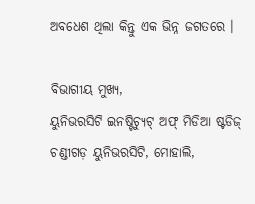ଅବଧେଶ ଥିଲା କିନ୍ତୁ ଏକ ଭିନ୍ନ ଜଗତରେ ।

ବିଭାଗୀୟ ମୁଖ୍ୟ,
ୟୁନିଭରସିଟି ଇନଷ୍ଟିଚ୍ୟୁଟ୍ ଅଫ୍ ମିଡିଆ ଷ୍ଟଡିଜ୍
ଚଣ୍ଡୀଗଡ଼ ୟୁନିଭରସିଟି, ମୋହାଲି,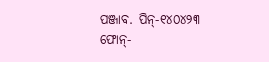ପଞ୍ଜାବ. ପିନ୍-୧୪୦୪୨୩
ଫୋନ୍-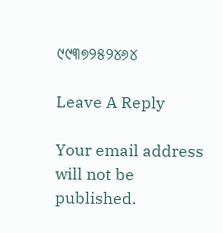୯୯୩୭୨୫୨୪୬୪

Leave A Reply

Your email address will not be published.